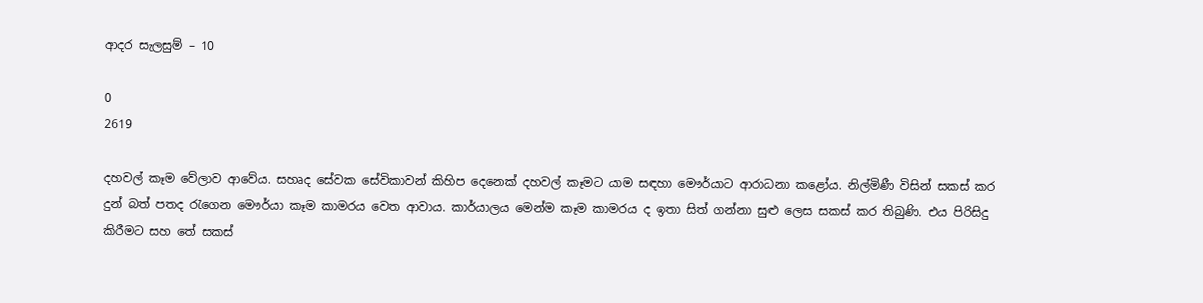ආදර සැලසුම් – 10

0
2619

දහවල් කෑම වේලාව ආවේය. සහෘද සේවක සේවිකාවන් කිහිප දෙනෙක් දහවල් කෑමට යාම සඳහා මෞර්යාට ආරාධනා කළෝය. නිල්මිණී විසින් සකස් කර දුන් බත් පතද රැගෙන මෞර්යා කෑම කාමරය වෙත ආවාය. කාර්යාලය මෙන්ම කෑම කාමරය ද ඉතා සිත් ගන්නා සුළු ලෙස සකස් කර තිබුණි. එය පිරිසිදු කිරීමට සහ තේ සකස්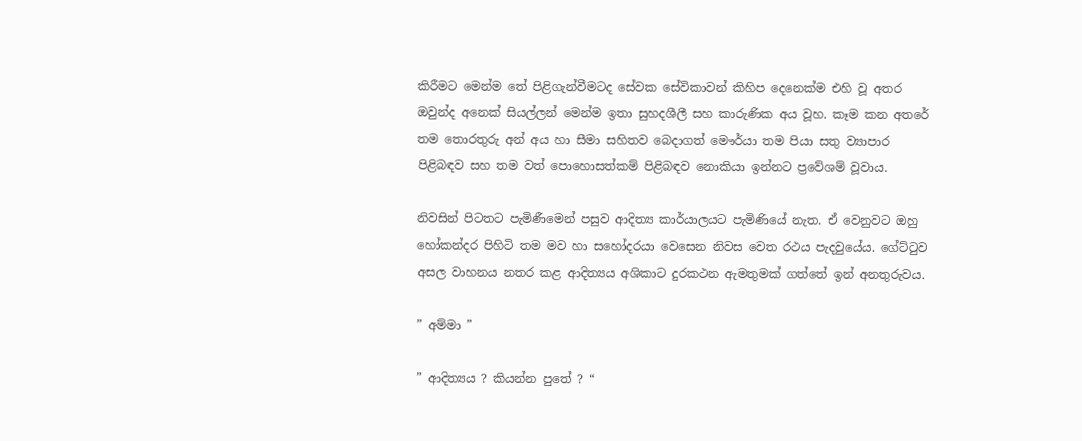කිරීමට මෙන්ම තේ පිළිගැන්වීමටද සේවක සේවිකාවන් කිහිප දෙනෙක්ම එහි වූ අතර ඔවුන්ද අනෙක් සියල්ලන් මෙන්ම ඉතා සුහදශීලී සහ කාරුණික අය වූහ. කෑම කන අතරේ තම තොරතුරු අන් අය හා සීමා සහිතව බෙදාගත් මෞර්යා තම පියා සතු ව්‍යාපාර පිළිබඳව සහ තම වත් පොහොසත්කම් පිළිබඳව නොකියා ඉන්නට ප්‍රවේශම් වූවාය.

නිවසින් පිටතට පැමිණීමෙන් පසුව ආදිත්‍ය කාර්යාලයට පැමිණියේ නැත. ඒ වෙනුවට ඔහු හෝකන්දර පිහිටි තම මව හා සහෝදරයා වෙසෙන නිවස වෙත රථය පැදවුයේය. ගේට්ටුව අසල වාහනය නතර කළ ආදිත්‍යය අශිකාට දුරකථන ඇමතුමක් ගත්තේ ඉන් අනතුරුවය.

” අම්මා ”

” ආදිත්‍යය ? කියන්න පුතේ ? “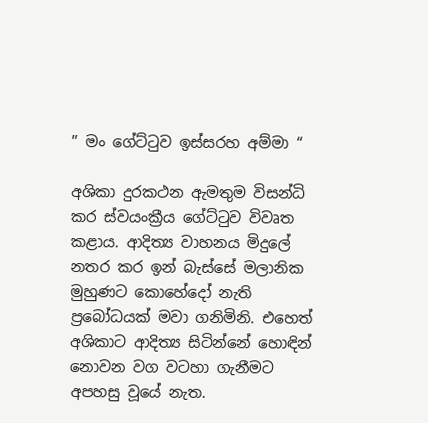” මං ගේට්ටුව ඉස්සරහ අම්මා “

අශිකා දුරකථන ඇමතුම විසන්ධි කර ස්වයංක්‍රීය ගේට්ටුව විවෘත කළාය. ආදිත්‍ය වාහනය මිදුලේ නතර කර ඉන් බැස්සේ මලානික මුහුණට කොහේදෝ නැති ප්‍රබෝධයක් මවා ගනිමිනි. එහෙත් අශිකාට ආදිත්‍ය සිටින්නේ හොඳින් නොවන වග වටහා ගැනීමට අපහසු වූයේ නැත.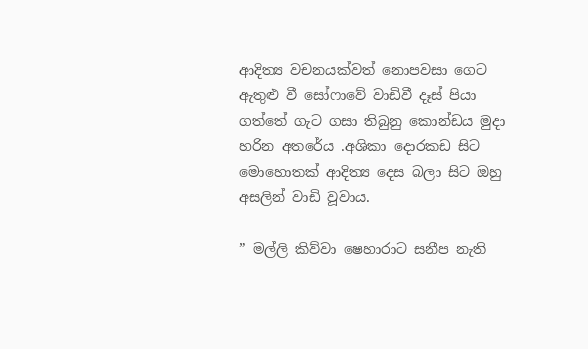ආදිත්‍ය වචනයක්වත් නොපවසා ගෙට ඇතුළු වී සෝෆාවේ වාඩිවී දෑස් පියා ගත්තේ ගැට ගසා තිබුනු කොන්ඩය මුදා හරින අතරේය .අශිකා දොරකඩ සිට මොහොතක් ආදිත්‍ය දෙස බලා සිට ඔහු අසලින් වාඩි වූවාය.

” මල්ලි කිව්වා ෂෙහාරාට සනීප නැති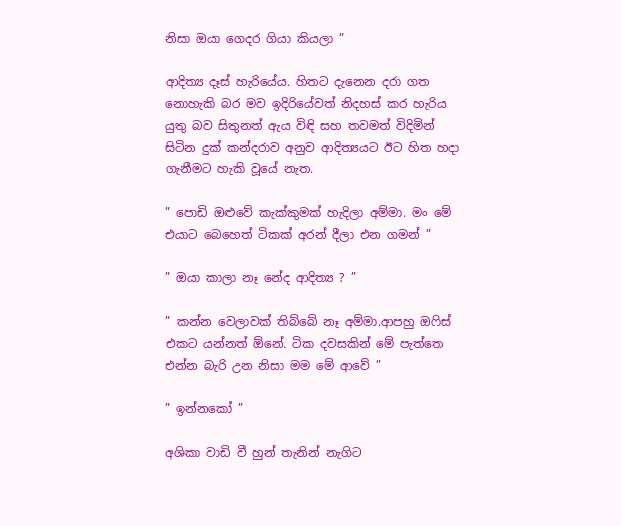නිසා ඔයා ගෙදර ගියා කියලා ”

ආදිත්‍ය දෑස් හැරියේය. හිතට දැනෙන දරා ගත නොහැකි බර මව ඉදිරියේවත් නිදහස් කර හැරිය යුතු බව සිතුනත් ඇය විඳි සහ තවමත් විදිමින් සිටින දුක් කන්දරාව අනුව ආදිත්‍යයට ඊට හිත හදා ගැනීමට හැකි වූයේ නැත.

” පොඩි ඔළුවේ කැක්කුමක් හැදිලා අම්මා. මං මේ එයාට බෙහෙත් ටිකක් අරන් දීලා එන ගමන් ”

” ඔයා කාලා නෑ නේද ආදිත්‍ය ? ”

” කන්න වෙලාවක් තිබ්බේ නෑ අම්මා.ආපහු ඔෆිස් එකට යන්නත් ඕනේ. ටික දවසකින් මේ පැත්තෙ එන්න බැරි උන නිසා මම මේ ආවේ ”

” ඉන්නකෝ ”

අශිකා වාඩි වී හුන් තැනින් නැගිට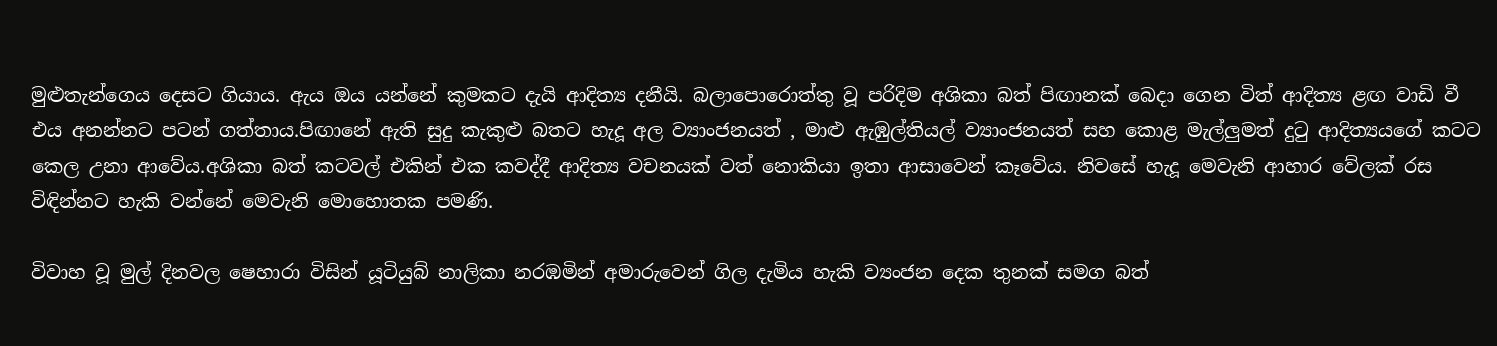මුළුතැන්ගෙය දෙසට ගියාය. ඇය ඔය යන්නේ කුමකට දැයි ආදිත්‍ය දනීයි. බලාපොරොත්තු වූ පරිදිම අශිකා බත් පිඟානක් බෙදා ගෙන විත් ආදිත්‍ය ළඟ වාඩි වී එය අනන්නට පටන් ගත්තාය.පිඟානේ ඇති සුදු කැකුළු බතට හැදූ අල ව්‍යාංජනයත් , මාළු ඇඹුල්තියල් ව්‍යාංජනයත් සහ කොළ මැල්ලුමත් දුටු ආදිත්‍යයගේ කටට කෙල උනා ආවේය.අශිකා බත් කටවල් එකින් එක කවද්දී ආදිත්‍ය වචනයක් වත් නොකියා ඉතා ආසාවෙන් කෑවේය. නිවසේ හැදූ මෙවැනි ආහාර වේලක් රස විඳින්නට හැකි වන්නේ මෙවැනි මොහොතක පමණි.

විවාහ වූ මුල් දිනවල ෂෙහාරා විසින් යූටියුබ් නාලිකා නරඹමින් අමාරුවෙන් ගිල දැමිය හැකි ව්‍යංජන දෙක තුනක් සමග බත්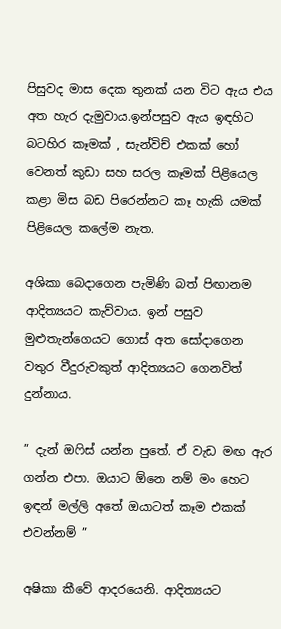පිසුවද මාස දෙක තුනක් යන විට ඇය එය අත හැර දැමුවාය.ඉන්පසුව ඇය ඉඳහිට බටහිර කෑමක් , සැන්විච් එකක් හෝ වෙනත් කුඩා සහ සරල කෑමක් පිළියෙල කළා මිස බඩ පිරෙන්නට කෑ හැකි යමක් පිළියෙල කලේම නැත.

අශිකා බෙදාගෙන පැමිණි බත් පිඟානම ආදිත්‍යයට කැව්වාය. ඉන් පසුව මුළුතැන්ගෙයට ගොස් අත සෝදාගෙන වතුර වීදුරුවකුත් ආදිත්‍යයට ගෙනවිත් දුන්නාය.

” දැන් ඔෆිස් යන්න පුතේ. ඒ වැඩ මඟ ඇර ගන්න එපා. ඔයාට ඕනෙ නම් මං හෙට ඉඳන් මල්ලි අතේ ඔයාටත් කෑම එකක් එවන්නම් ”

අෂිකා කීවේ ආදරයෙනි. ආදිත්‍යයට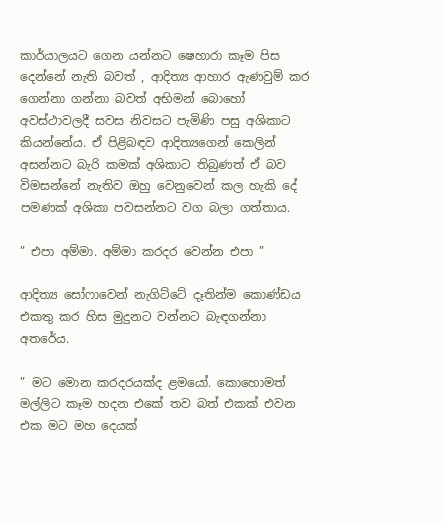කාර්යාලයට ගෙන යන්නට ෂෙහාරා කෑම පිස දෙන්නේ නැති බවත් , ආදිත්‍ය ආහාර ඇණවුම් කර ගෙන්නා ගන්නා බවත් අභිමන් බොහෝ අවස්ථාවලදී සවස නිවසට පැමිණි පසු අශිකාට කියන්නේය. ඒ පිළිබඳව ආදිත්‍යගෙන් කෙලින් අසන්නට බැරි කමක් අශිකාට තිබුණත් ඒ බව විමසන්නේ නැතිව ඔහු වෙනුවෙන් කල හැකි දේ පමණක් අශිකා පවසන්නට වග බලා ගත්තාය.

” එපා අම්මා. අම්මා කරදර වෙන්න එපා ”

ආදිත්‍ය සෝෆාවෙන් නැගිට්ටේ දෑතින්ම කොණ්ඩය එකතු කර හිස මුදුනට වන්නට බැඳගන්නා අතරේය.

” මට මොන කරදරයක්ද ළමයෝ. කොහොමත් මල්ලිට කෑම හදන එකේ තව බත් එකක් එවන එක මට මහ දෙයක්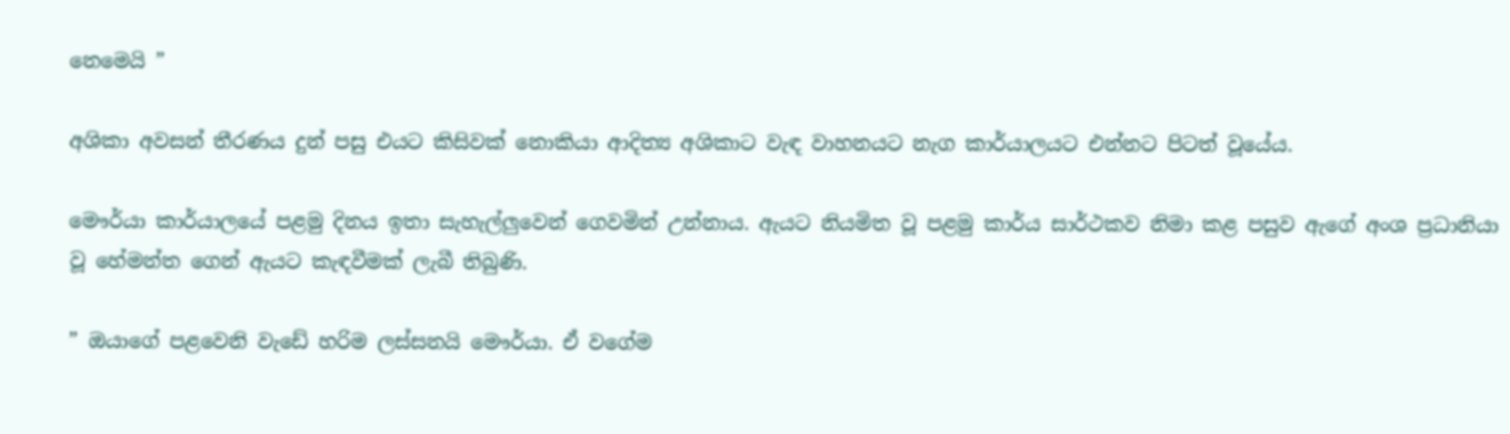නෙමෙයි ”

අශිකා අවසන් තීරණය දුන් පසු එයට කිසිවක් නොකියා ආදිත්‍ය අශිකාට වැඳ වාහනයට නැග කාර්යාලයට එන්නට පිටත් වූයේය.

මෞර්යා කාර්යාලයේ පළමු දිනය ඉතා සැහැල්ලුවෙන් ගෙවමින් උන්නාය. ඇයට නියමිත වූ පළමු කාර්ය සාර්ථකව නිමා කළ පසුව ඇගේ අංශ ප්‍රධානියා වූ හේමන්ත ගෙන් ඇයට කැඳවීමක් ලැබී තිබුණි.

” ඔයාගේ පළවෙනි වැඩේ හරිම ලස්සනයි මෞර්යා. ඒ වගේම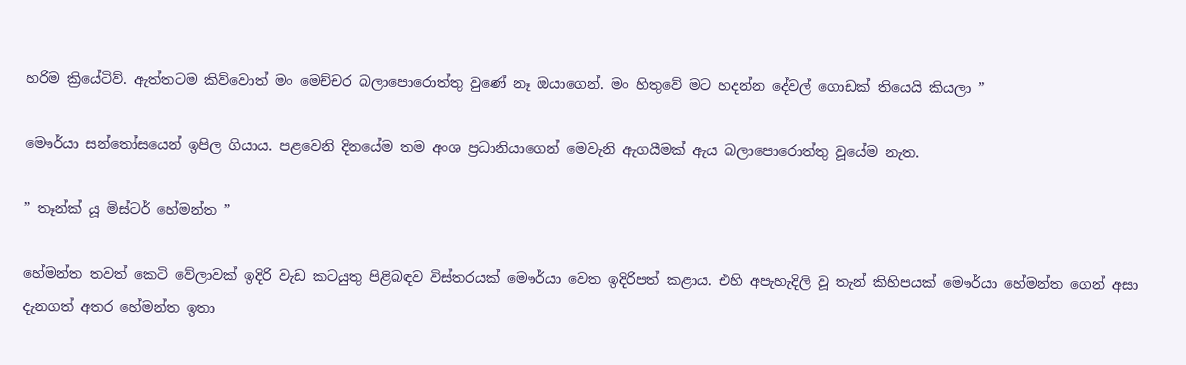හරිම ක්‍රියේටිව්. ඇත්තටම කිව්වොත් මං මෙච්චර බලාපොරොත්තු වුණේ නෑ ඔයාගෙන්. මං හිතුවේ මට හදන්න දේවල් ගොඩක් තියෙයි කියලා ”

මෞර්යා සන්තෝසයෙන් ඉපිල ගියාය. පළවෙනි දිනයේම තම අංශ ප්‍රධානියාගෙන් මෙවැනි ඇගයීමක් ඇය බලාපොරොත්තු වූයේම නැත.

” තෑන්ක් යූ මිස්ටර් හේමන්ත ”

හේමන්ත තවත් කෙටි වේලාවක් ඉදිරි වැඩ කටයුතු පිළිබඳව විස්තරයක් මෞර්යා වෙත ඉදිරිපත් කළාය. එහි අපැහැදිලි වූ තැන් කිහිපයක් මෞර්යා හේමන්ත ගෙන් අසා දැනගත් අතර හේමන්ත ඉතා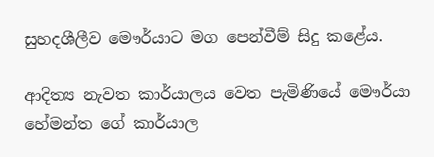සුහදශීලීව මෞර්යාට මග පෙන්වීම් සිදු කළේය.

ආදිත්‍ය නැවත කාර්යාලය වෙත පැමිණියේ මෞර්යා හේමන්ත ගේ කාර්යාල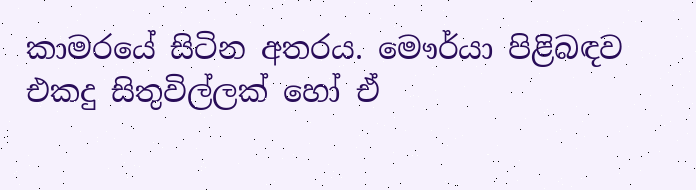කාමරයේ සිටින අතරය. මෞර්යා පිළිබඳව එකදු සිතුවිල්ලක් හෝ ඒ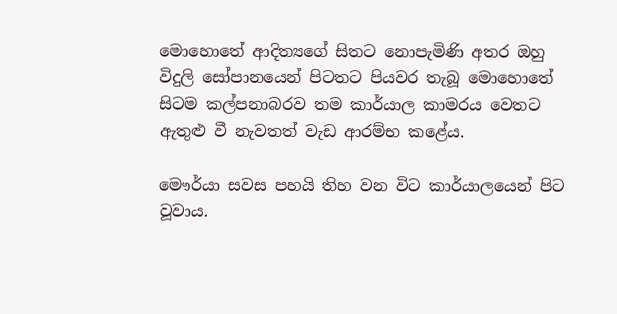මොහොතේ ආදිත්‍යගේ සිතට නොපැමිණි අතර ඔහු විදුලි සෝපානයෙන් පිටතට පියවර තැබූ මොහොතේ සිටම කල්පනාබරව තම කාර්යාල කාමරය වෙතට ඇතුළු වී නැවතත් වැඩ ආරම්භ කළේය.

මෞර්යා සවස පහයි තිහ වන විට කාර්යාලයෙන් පිට වූවාය.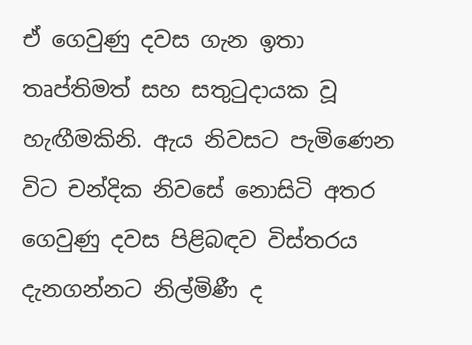ඒ ගෙවුණු දවස ගැන ඉතා තෘප්තිමත් සහ සතුටුදායක වූ හැඟීමකිනි. ඇය නිවසට පැමිණෙන විට චන්දික නිවසේ නොසිටි අතර ගෙවුණු දවස පිළිබඳව විස්තරය දැනගන්නට නිල්මිණී ද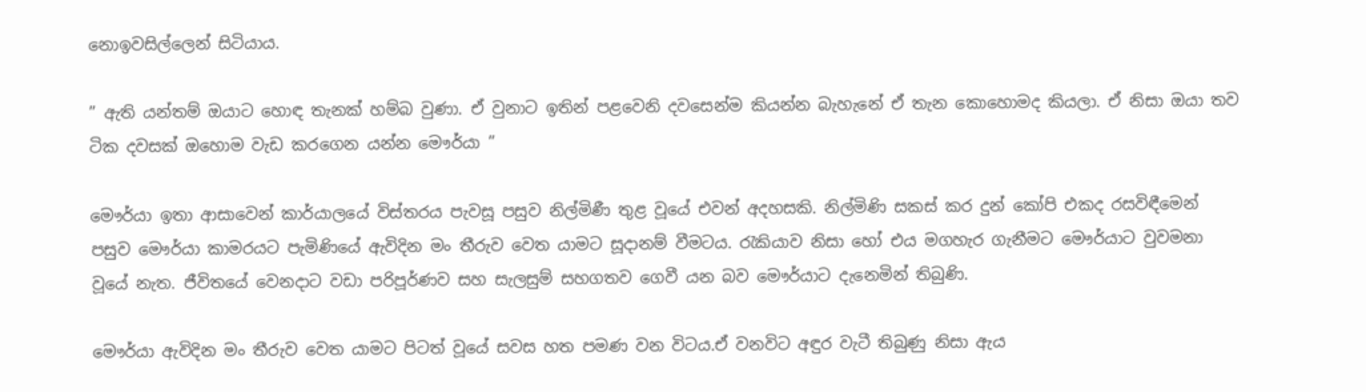නොඉවසිල්ලෙන් සිටියාය.

” ඇති යන්තම් ඔයාට හොඳ තැනක් හම්බ වුණා. ඒ වුනාට ඉතින් පළවෙනි දවසෙන්ම කියන්න බැහැනේ ඒ තැන කොහොමද කියලා. ඒ නිසා ඔයා තව ටික දවසක් ඔහොම වැඩ කරගෙන යන්න මෞර්යා ”

මෞර්යා ඉතා ආසාවෙන් කාර්යාලයේ විස්තරය පැවසූ පසුව නිල්මිණී තුළ වූයේ එවන් අදහසකි. නිල්මිණි සකස් කර දුන් කෝපි එකද රසවිඳීමෙන් පසුව මෞර්යා කාමරයට පැමිණියේ ඇවිදින මං තීරුව වෙත යාමට සූදානම් වීමටය. රැකියාව නිසා හෝ එය මගහැර ගැනීමට මෞර්යාට වුවමනා වූයේ නැත. ජීවිතයේ වෙනදාට වඩා පරිපූර්ණව සහ සැලසුම් සහගතව ගෙවී යන බව මෞර්යාට දැනෙමින් තිබුණි.

මෞර්යා ඇවිදින මං තීරුව වෙත යාමට පිටත් වූයේ සවස හත පමණ වන විටය.ඒ වනවිට අඳුර වැටී තිබුණු නිසා ඇය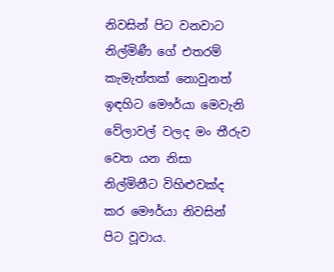නිවසින් පිට වනවාට නිල්මිණී ගේ එතරම් කැමැත්තක් නොවුනත් ඉඳහිට මෞර්යා මෙවැනි වේලාවල් වලද මං තීරුව වෙත යන නිසා නිල්මිනීට විහිළුවක්ද කර මෞර්යා නිවසින් පිට වූවාය.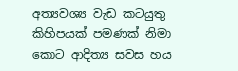අත්‍යවශ්‍ය වැඩ කටයුතු කිහිපයක් පමණක් නිමා කොට ආදිත්‍ය සවස හය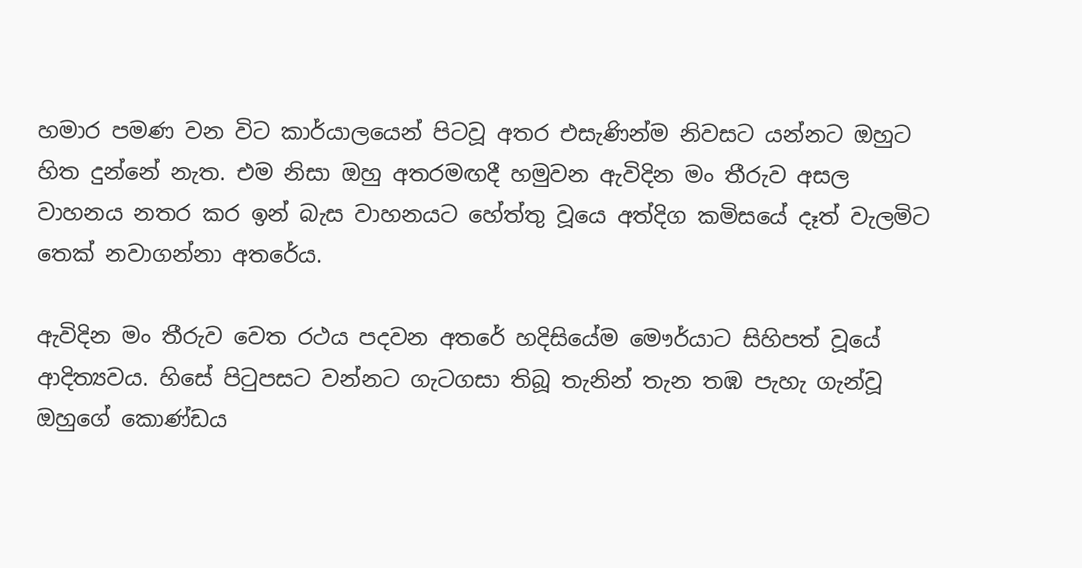හමාර පමණ වන විට කාර්යාලයෙන් පිටවූ අතර එසැණින්ම නිවසට යන්නට ඔහුට හිත දුන්නේ නැත. එම නිසා ඔහු අතරමඟදී හමුවන ඇවිදින මං තීරුව අසල වාහනය නතර කර ඉන් බැස වාහනයට හේත්තු වූයෙ අත්දිග කමිසයේ දෑත් වැලමිට තෙක් නවාගන්නා අතරේය.

ඇවිදින මං තීරුව වෙත රථය පදවන අතරේ හදිසියේම මෞර්යාට සිහිපත් වූයේ ආදිත්‍යවය. හිසේ පිටුපසට වන්නට ගැටගසා තිබූ තැනින් තැන තඹ පැහැ ගැන්වූ ඔහුගේ කොණ්ඩය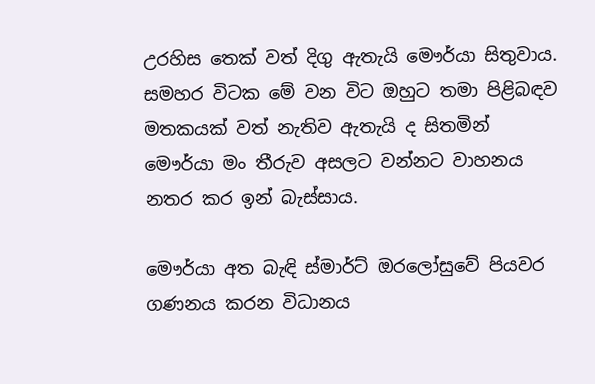උරහිස තෙක් වත් දිගු ඇතැයි මෞර්යා සිතුවාය. සමහර විටක මේ වන විට ඔහුට තමා පිළිබඳව මතකයක් වත් නැතිව ඇතැයි ද සිතමින් මෞර්යා මං තීරුව අසලට වන්නට වාහනය නතර කර ඉන් බැස්සාය.

මෞර්යා අත බැඳි ස්මාර්ට් ඔරලෝසුවේ පියවර ගණනය කරන විධානය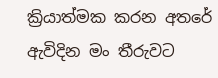ක්‍රියාත්මක කරන අතරේ ඇවිදින මං තීරුවට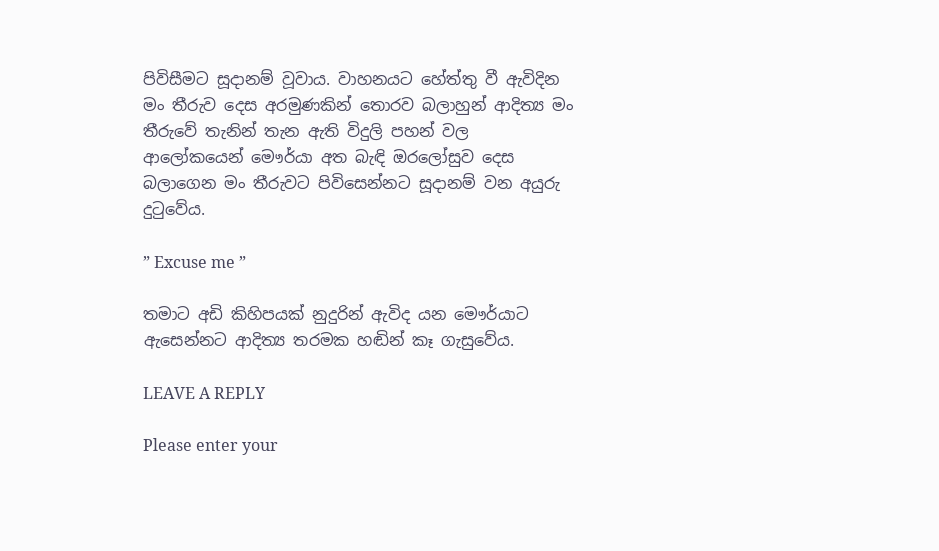පිවිසීමට සූදානම් වූවාය. වාහනයට හේත්තු වී ඇවිදින මං තීරුව දෙස අරමුණකින් තොරව බලාහුන් ආදිත්‍ය මං තීරුවේ තැනින් තැන ඇති විදුලි පහන් වල ආලෝකයෙන් මෞර්යා අත බැඳි ඔරලෝසුව දෙස බලාගෙන මං තීරුවට පිවිසෙන්නට සූදානම් වන අයුරු දුටුවේය.

” Excuse me ”

තමාට අඩි කිහිපයක් නුදුරින් ඇවිද යන මෞර්යාට ඇසෙන්නට ආදිත්‍ය තරමක හඬින් කෑ ගැසුවේය.

LEAVE A REPLY

Please enter your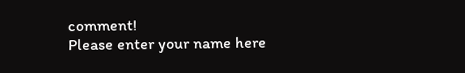comment!
Please enter your name here